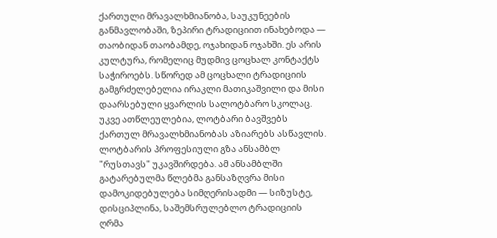ქართული მრავალხმიანობა, საუკუნეების განმავლობაში, ზეპირი ტრადიციით ინახებოდა — თაობიდან თაობამდე, ოჯახიდან ოჯახში. ეს არის კულტურა, რომელიც მუდმივ ცოცხალ კონტაქტს საჭიროებს. სწორედ ამ ცოცხალი ტრადიციის გამგრძელებელია ირაკლი მათიკაშვილი და მისი დაარსებული ყვარლის სალოტბარო სკოლაც.
უკვე ათწლეულებია, ლოტბარი ბავშვებს ქართულ მრავალხმიანობას აზიარებს ასწავლის.
ლოტბარის პროფესიული გზა ანსამბლ "რუსთავს" უკავშირდება. ამ ანსამბლში გატარებულმა წლებმა განსაზღვრა მისი დამოკიდებულება სიმღერისადმი — სიზუსტე, დისციპლინა, საშემსრულებლო ტრადიციის ღრმა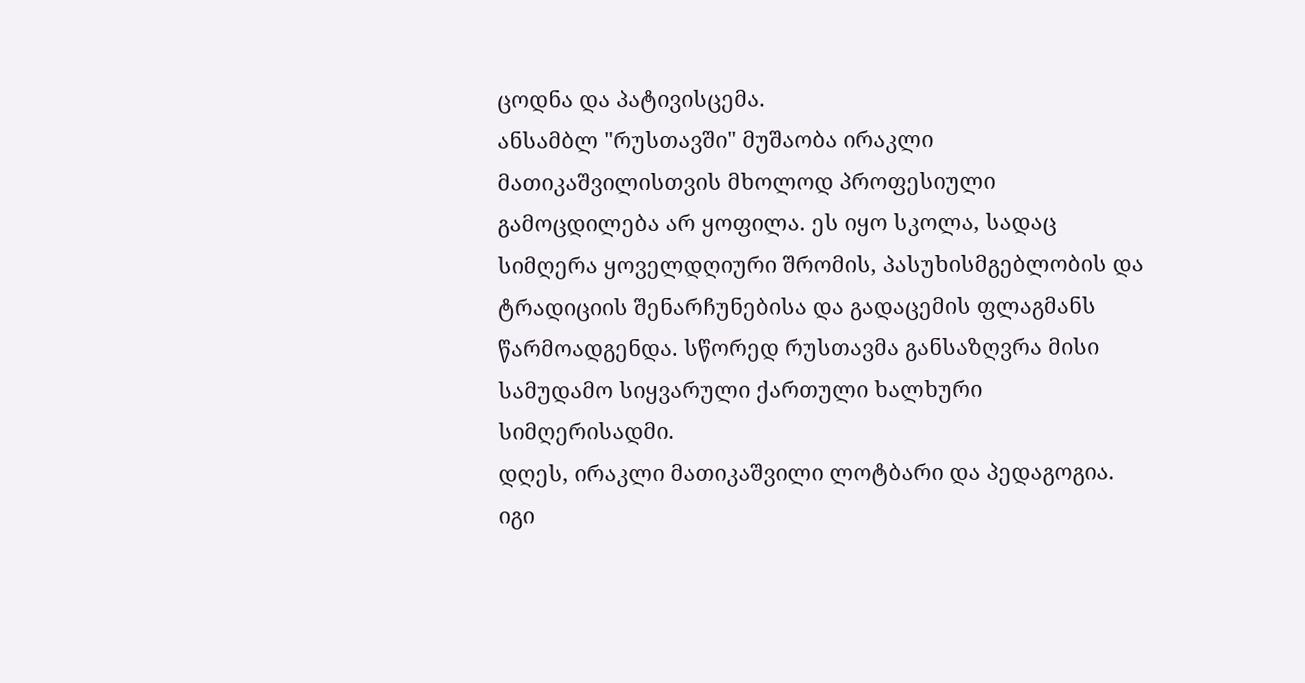ცოდნა და პატივისცემა.
ანსამბლ "რუსთავში" მუშაობა ირაკლი მათიკაშვილისთვის მხოლოდ პროფესიული გამოცდილება არ ყოფილა. ეს იყო სკოლა, სადაც სიმღერა ყოველდღიური შრომის, პასუხისმგებლობის და ტრადიციის შენარჩუნებისა და გადაცემის ფლაგმანს წარმოადგენდა. სწორედ რუსთავმა განსაზღვრა მისი სამუდამო სიყვარული ქართული ხალხური სიმღერისადმი.
დღეს, ირაკლი მათიკაშვილი ლოტბარი და პედაგოგია. იგი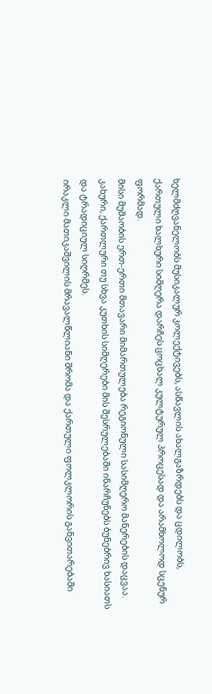ხელმძღვანელობს მუსიკალურ კოლექტივებს, ასწავლის ახალგაზრდებს და ცდილობს, ქართული ხალხური სიმღერა დარჩეს ცოცხალ კულტურულ პროცესად და არამხოლოდ სცენურ ფორმად.
მისი მუშაობის ერთ-ერთი მთავარი მიმართულება რეგიონული სასიმღერო მანერების დაცვაა. კახური, ქართლური თუ სხვა კუთხის სიმღერები მის შესრულებაში ინარჩუნებს ბუნებრივ ხასიათს და ტრადიციულ სიღრმეს.
ირაკლი მათიკაშვილის მრავალწლიანი შრომა და ქართული ფოლკლორის განვითარებაში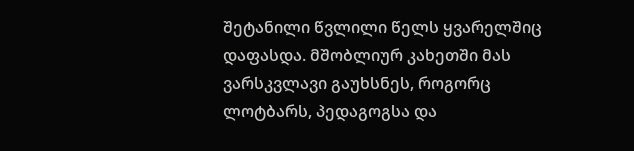შეტანილი წვლილი წელს ყვარელშიც დაფასდა. მშობლიურ კახეთში მას ვარსკვლავი გაუხსნეს, როგორც ლოტბარს, პედაგოგსა და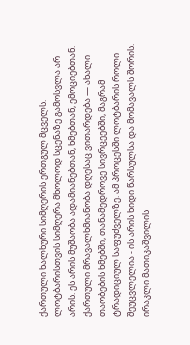ქართული ხალხური სიმღერის ერთგულ მცველს.
ლოტბარისთვის სიმღერა მხოლოდ სცენაზე გამოსვლა არ არის. ეს არის მუშაობა ადამიანებთან, ხმებთან, ემოციებთან.
ქართული მრავალხმიანობა დღესაც ვითარდება — ახალი თაობების ხმებში, თანამედროვე სივრცეებში, მაგრამ ტრადიციულ საფუძველზე. ამ პროცესში ლოტბარის როლი შეუცვლელია - ის არის ხიდი წარსულსა და მომავალს შორის.
ირაკლი მათიკაშვილის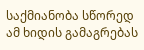საქმიანობა სწორედ ამ ხიდის გამაგრებას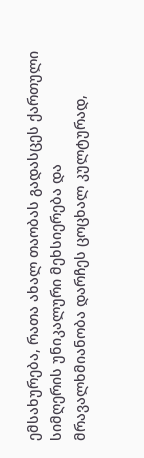ემსახურება, რათა ახალ თაობას გადასცეს ქართული სიმღერის უნიკალური მეხსიერება და მრავალხმიანობა დარჩეს ცოცხალ კულტურად,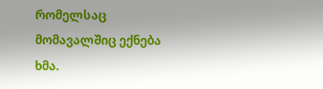რომელსაც მომავალშიც ექნება ხმა.